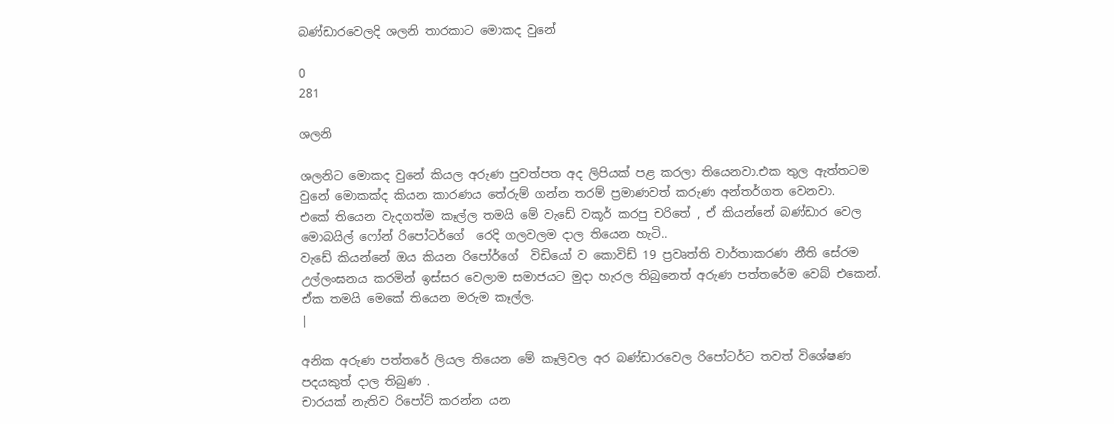බණ්ඩාරවෙලදි ශලනි තාරකාට මොකද වුනේ

0
281

ශලනි

ශලනිට මොකද වුනේ කියල අරුණ පුවත්පත අද ලිපියක් පළ කරලා තියෙනවා.එක තුල ඇත්තටම වුනේ මොකක්ද කියන කාරණය තේරුම් ගන්න තරම් ප්‍රමාණවත් කරුණ අන්තර්ගත වෙනවා.
එකේ තියෙන වැදගත්ම කෑල්ල තමයි මේ වැඩේ වකූර් කරපු චරිතේ , ඒ කියන්නේ බණ්ඩාර වෙල මොබයිල් ෆෝන් රිපෝටර්ගේ  රෙදි ගලවලම දාල තියෙන හැටි..
වැඩේ කියන්නේ ඔය කියන රිපෝර්ගේ  විඩියෝ ව කොවිඩ් 19 ප්‍රවෘත්ති වාර්තාකරණ නීති සේරම උල්ලංඝනය කරමින් ඉස්සර වෙලාම සමාජයට මුදා හැරල තිබුනෙත් අරුණ පත්තරේම වෙබ් එකෙන්.
ඒක තමයි මෙකේ තියෙන මරුම කෑල්ල.
|

අනික අරුණ පත්තරේ ලියල තියෙන මේ කෑලිවල අර බණ්ඩාරවෙල රිපෝටර්ට තවත් විශේෂණ පදයකුත් දාල තිබුණ .
චාරයක් නැතිව රිපෝට් කරන්න යන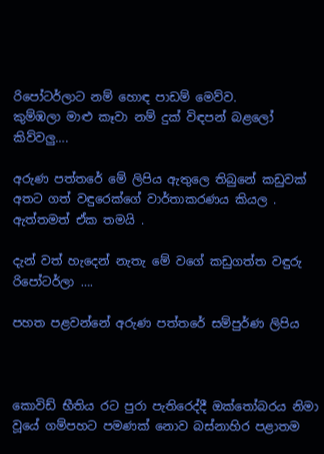රිපෝටර්ලාට නම් හොඳ පාඩම් මෙව්ව.
කුම්ඹලා මාළු කෑවා නම් දුක් විඳපන් බළලෝ කිව්වලු….

අරුණ පත්තරේ මේ ලිපිය ඇතුලෙ තිබුනේ කඩුවක් අතට ගත් වඳුරෙක්ගේ වාර්තාකරණය කියල .
ඇත්තමත් ඒක තමයි .

දැන් වත් හැදෙන් නැතැ මේ වගේ කඩුගත්ත වඳුරු රිපෝටර්ලා ….

පහත පළවන්නේ අරුණ පත්තරේ සම්පුර්ණ ලිපිය



කොවිඩ් භීතිය රට පුරා පැතිරෙද්දී ඔක්තෝබරය නිමා වූයේ ගම්පහට පමණක් නොව බස්නාහිර පළාතම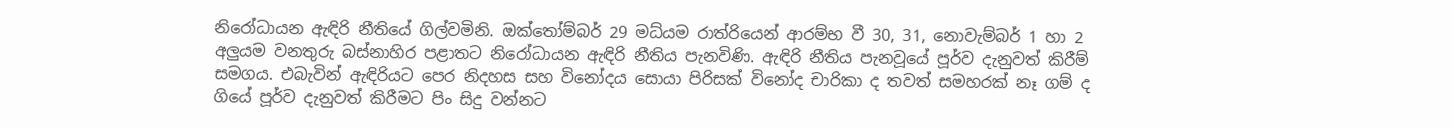නිරෝධායන ඇඳිරි නීතියේ ගිල්වමිනි. ඔක්තෝම්බර් 29 මධ්යම රාත්රියෙන් ආරම්භ වී 30, 31, නොවැම්බර් 1 හා 2 අලුයම වනතුරු බස්නාහිර පළාතට නිරෝධායන ඇඳිරි නීතිය පැනවිණි. ඇඳිරි නීතිය පැනවූයේ පූර්ව දැනුවත් කිරීම් සමගය. එබැවින් ඇඳිරියට පෙර නිදහස සහ විනෝදය සොයා පිරිසක් විනෝද චාරිකා ද තවත් සමහරක් නෑ ගම් ද ගියේ පූර්ව දැනුවත් කිරීමට පිං සිදු වන්නට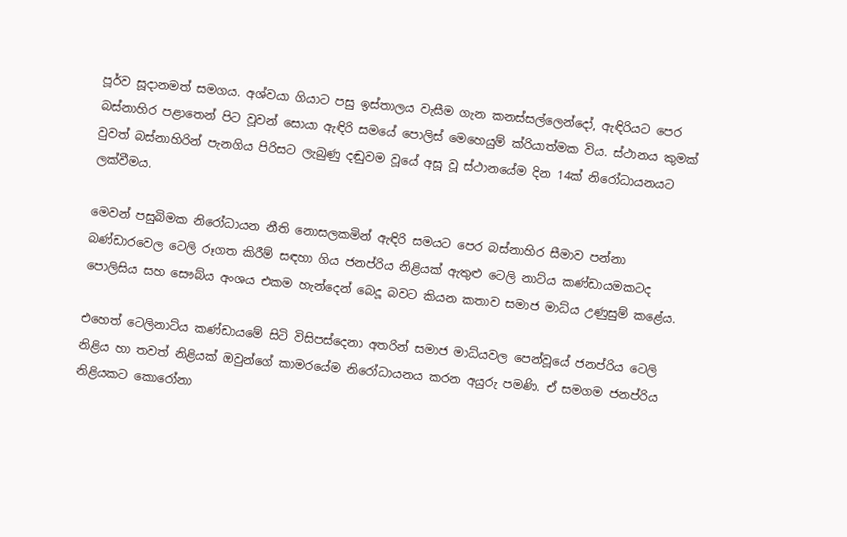පූර්ව සූදානමත් සමගය. අශ්වයා ගියාට පසු ඉස්තාලය වැසීම ගැන කනස්සල්ලෙන්දෝ, ඇඳිරියට පෙර බස්නාහිර පළාතෙන් පිට වූවන් සොයා ඇඳිරි සමයේ පොලිස් මෙහෙයුම් ක්රියාත්මක විය. ස්ථානය කුමක් වුවත් බස්නාහිරින් පැනගිය පිරිසට ලැබුණු දඬුවම වූයේ අසූ වූ ස්ථානයේම දින 14ක් නිරෝධායනයට ලක්වීමය.

මෙවන් පසුබිමක නිරෝධායන නීති නොසලකමින් ඇඳිරි සමයට පෙර බස්නාහිර සීමාව පන්නා බණ්ඩාරවෙල ටෙලි රූගත කිරීම් සඳහා ගිය ජනප්රිය නිළියක් ඇතුළු ටෙලි නාට්ය කණ්ඩායමකටද පොලිසිය සහ සෞබ්ය අංශය එකම හැන්දෙන් බෙදූ බවට කියන කතාව සමාජ මාධ්ය උණුසුම් කළේය.

එහෙත් ටෙලිනාට්ය කණ්ඩායමේ සිටි විසිපස්දෙනා අතරින් සමාජ මාධ්යවල පෙන්වූයේ ජනප්රිය ටෙලි නිළිය හා තවත් නිළියක් ඔවුන්ගේ කාමරයේම නිරෝධායනය කරන අයුරු පමණි. ඒ සමගම ජනප්රිය නිළියකට කොරෝනා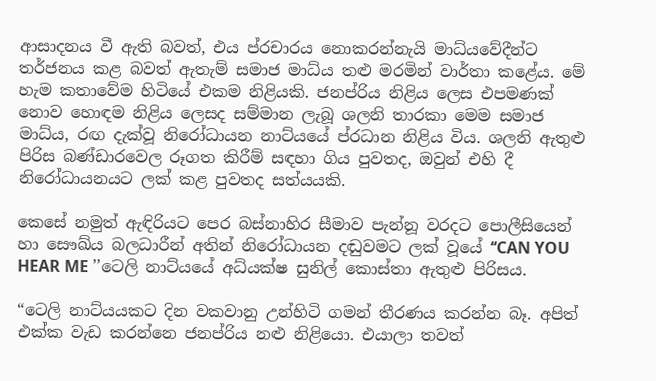ආසාදනය වී ඇති බවත්, එය ප්රචාරය නොකරන්නැයි මාධ්යවේදීන්ට තර්ජනය කළ බවත් ඇතැම් සමාජ මාධ්ය තළු මරමින් වාර්තා කළේය. මේ හැම කතාවේම හිටියේ එකම නිළියකි. ජනප්රිය නිළිය ලෙස එපමණක් නොව හොඳම නිළිය ලෙසද සම්මාන ලැබූ ශලනි තාරකා මෙම සමාජ මාධ්ය, රඟ දැක්වූ නිරෝධායන නාට්යයේ ප්රධාන නිළිය විය. ශලනි ඇතුළු පිරිස බණ්ඩාරවෙල රූගත කිරීම් සඳහා ගිය පුවතද, ඔවුන් එහි දී නිරෝධායනයට ලක් කළ පුවතද සත්යයකි.

කෙසේ නමුත් ඇඳිරියට පෙර බස්නාහිර සීමාව පැන්නූ වරදට පොලීසියෙන් හා සෞඛ්ය බලධාරීන් අතින් නිරෝධායන දඬුවමට ලක් වූයේ ‘‘CAN YOU HEAR ME ’’ටෙලි නාට්යයේ අධ්යක්ෂ සුනිල් කොස්තා ඇතුළු පිරිසය.

“ටෙලි නාට්යයකට දින වකවානු උන්හිටි ගමන් තීරණය කරන්න බෑ. අපිත් එක්ක වැඩ කරන්නෙ ජනප්රිය නළු නිළියො. එයාලා තවත්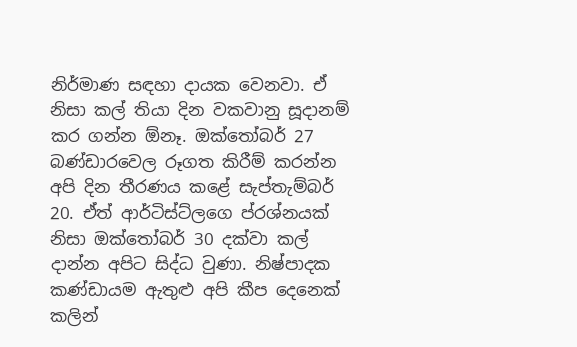නිර්මාණ සඳහා දායක වෙනවා. ඒ නිසා කල් තියා දින වකවානු සූදානම් කර ගන්න ඕනෑ. ඔක්තෝබර් 27 බණ්ඩාරවෙල රූගත කිරීම් කරන්න අපි දින තීරණය කළේ සැප්තැම්බර් 20. ඒත් ආර්ටිස්ට්ලගෙ ප්රශ්නයක් නිසා ඔක්තෝබර් 30 දක්වා කල් දාන්න අපිට සිද්ධ වුණා. නිෂ්පාදක කණ්ඩායම ඇතුළු අපි කීප දෙනෙක් කලින්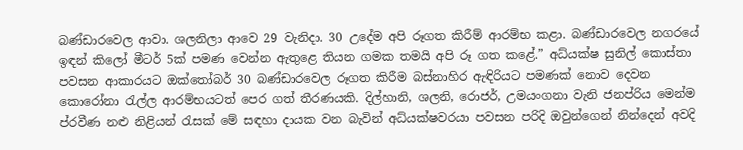බණ්ඩාරවෙල ආවා. ශලනිලා ආවෙ 29 වැනිදා. 30 උදේම අපි රූගත කිරීම් ආරම්භ කළා. බණ්ඩාරවෙල නගරයේ ඉඳන් කිලෝ මීටර් 5ක් පමණ වෙන්න ඇතුළෙ තියන ගමක තමයි අපි රූ ගත කළේ.” අධ්යක්ෂ සුනිල් කොස්තා පවසන ආකාරයට ඔක්තෝබර් 30 බණ්ඩාරවෙල රූගත කිරීම බස්නාහිර ඇඳිරියට පමණක් නොව දෙවන කොරෝනා රැල්ල ආරම්භයටත් පෙර ගත් තීරණයකි. දිල්හානි, ශලනි, රොජර්, උමයංගනා වැනි ජනප්රිය මෙන්ම ප්රවීණ නළු නිළියන් රැසක් මේ සඳහා දායක වන බැවින් අධ්යක්ෂවරයා පවසන පරිදි ඔවුන්ගෙන් නින්දෙන් අවදි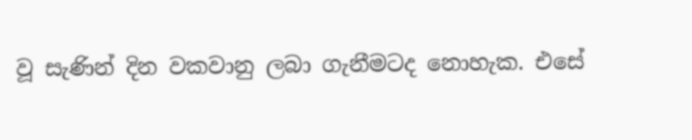වූ සැණින් දින වකවානු ලබා ගැනීමටද නොහැක. එසේ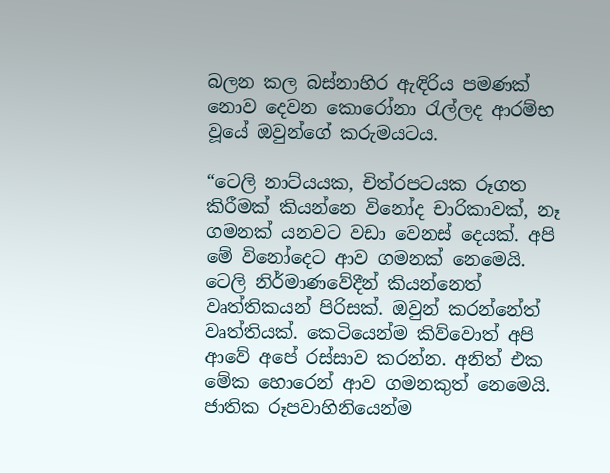බලන කල බස්නාහිර ඇඳිරිය පමණක් නොව දෙවන කොරෝනා රැල්ලද ආරම්භ වූයේ ඔවුන්ගේ කරුමයටය.

“ටෙලි නාට්යයක, චිත්රපටයක රූගත කිරීමක් කියන්නෙ විනෝද චාරිකාවක්, නෑ ගමනක් යනවට වඩා වෙනස් දෙයක්. අපි මේ විනෝදෙට ආව ගමනක් නෙමෙයි. ටෙලි නිර්මාණවේදීන් කියන්නෙත් වෘත්තිකයන් පිරිසක්. ඔවුන් කරන්නේත් වෘත්තියක්. කෙටියෙන්ම කිව්වොත් අපි ආවේ අපේ රස්සාව කරන්න. අනිත් එක මේක හොරෙන් ආව ගමනකුත් නෙමෙයි. ජාතික රූපවාහිනියෙන්ම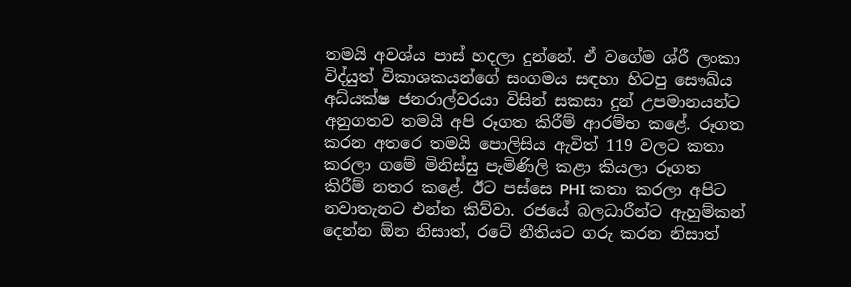තමයි අවශ්ය පාස් හදලා දුන්නේ. ඒ වගේම ශ්රී ලංකා විද්යුත් විකාශකයන්ගේ සංගමය සඳහා හිටපු සෞඛ්ය අධ්යක්ෂ ජනරාල්වරයා විසින් සකසා දුන් උපමානයන්ට අනුගතව තමයි අපි රූගත කිරීම් ආරම්භ කළේ. රූගත කරන අතරෙ තමයි පොලිසිය ඇවිත් 119 වලට කතා කරලා ගමේ මිනිස්සු පැමිණිලි කළා කියලා රූගත කිරීම් නතර කළේ. ඊට පස්සෙ PHI කතා කරලා අපිට නවාතැනට එන්න කිව්වා. රජයේ බලධාරීන්ට ඇහුම්කන් දෙන්න ඕන නිසාත්, රටේ නීතියට ගරු කරන නිසාත්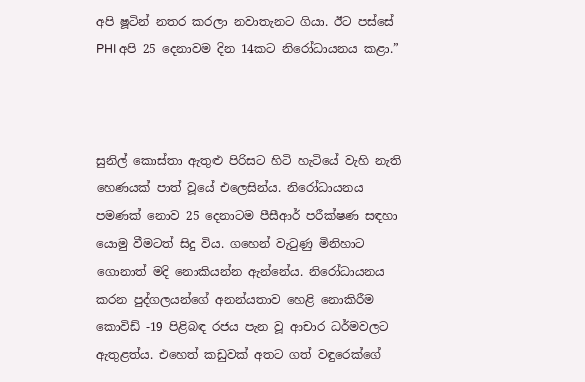අපි ෂූටින් නතර කරලා නවාතැනට ගියා. ඊට පස්සේ PHI අපි 25 දෙනාවම දින 14කට නිරෝධායනය කළා.”



සුනිල් කොස්තා ඇතුළු පිරිසට හිටි හැටියේ වැහි නැති හෙණයක් පාත් වූයේ එලෙසින්ය. නිරෝධායනය පමණක් නොව 25 දෙනාටම පීසීආර් පරීක්ෂණ සඳහා යොමු වීමටත් සිදු විය. ගහෙන් වැටුණු මිනිහාට ගොනාත් මදි නොකියන්න ඇන්නේය. නිරෝධායනය කරන පුද්ගලයන්ගේ අනන්යතාව හෙළි නොකිරීම කොවිඩ් -19 පිළිබඳ රජය පැන වූ ආචාර ධර්මවලට ඇතුළත්ය. එහෙත් කඩුවක් අතට ගත් වඳුරෙක්ගේ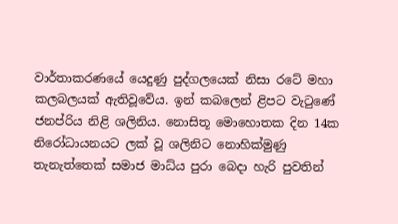වාර්තාකරණයේ යෙදුණු පුද්ගලයෙක් නිසා රටේ මහා කලබලයක් ඇතිවූවේය. ඉන් කබලෙන් ළිපට වැටුණේ ජනප්රිය නිළි ශලිනිය. නොසිතූ මොහොතක දින 14ක නිරෝධායනයට ලක් වූ ශලිනිට නොහික්මුණු තැනැත්තෙක් සමාජ මාධ්ය පුරා බෙදා හැරි පුවතින්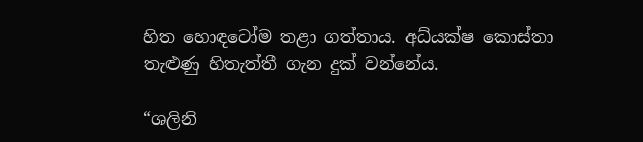හිත හොඳටෝම තළා ගත්තාය. අධ්යක්ෂ කොස්තා තැළුණු හිතැත්තී ගැන දුක් වන්නේය.

“ශලිනි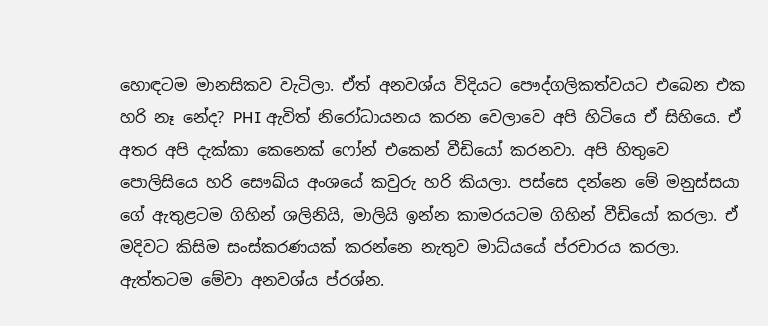හොඳටම මානසිකව වැටිලා. ඒත් අනවශ්ය විදියට පෞද්ගලිකත්වයට එබෙන එක හරි නෑ නේද? PHI ඇවිත් නිරෝධායනය කරන වෙලාවෙ අපි හිටියෙ ඒ සිහියෙ. ඒ අතර අපි දැක්කා කෙනෙක් ෆෝන් එකෙන් වීඩියෝ කරනවා. අපි හිතුවෙ පොලිසියෙ හරි සෞඛ්ය අංශයේ කවුරු හරි කියලා. පස්සෙ දන්නෙ මේ මනුස්සයා ගේ ඇතුළටම ගිහින් ශලිනියි, මාලියි ඉන්න කාමරයටම ගිහින් වීඩියෝ කරලා. ඒ මදිවට කිසිම සංස්කරණයක් කරන්නෙ නැතුව මාධ්යයේ ප්රචාරය කරලා. ඇත්තටම මේවා අනවශ්ය ප්රශ්න.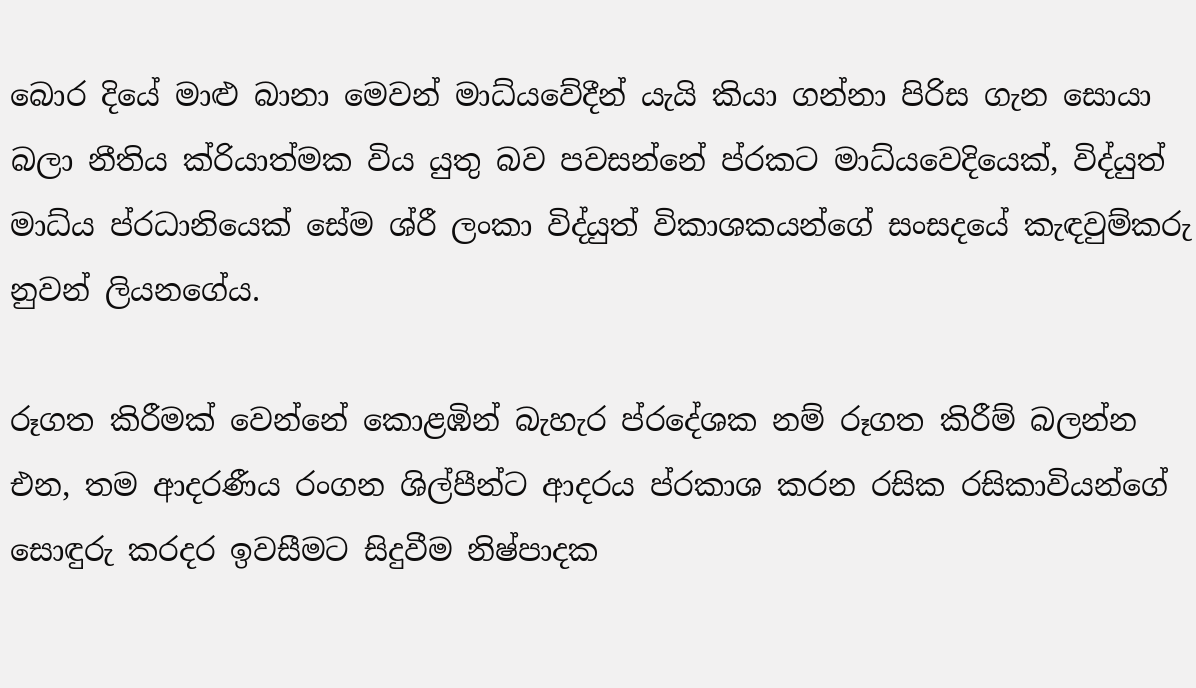බොර දියේ මාළු බානා මෙවන් මාධ්යවේදීන් යැයි කියා ගන්නා පිරිස ගැන සොයා බලා නීතිය ක්රියාත්මක විය යුතු බව පවසන්නේ ප්රකට මාධ්යවෙදියෙක්, විද්යුත් මාධ්ය ප්රධානියෙක් සේම ශ්රී ලංකා විද්යුත් විකාශකයන්ගේ සංසදයේ කැඳවුම්කරු නුවන් ලියනගේය.

රූගත කිරීමක් වෙන්නේ කොළඹින් බැහැර ප්රදේශක නම් රූගත කිරීම් බලන්න එන, තම ආදරණීය රංගන ශිල්පීන්ට ආදරය ප්රකාශ කරන රසික රසිකාවියන්ගේ සොඳුරු කරදර ඉවසීමට සිදුවීම නිෂ්පාදක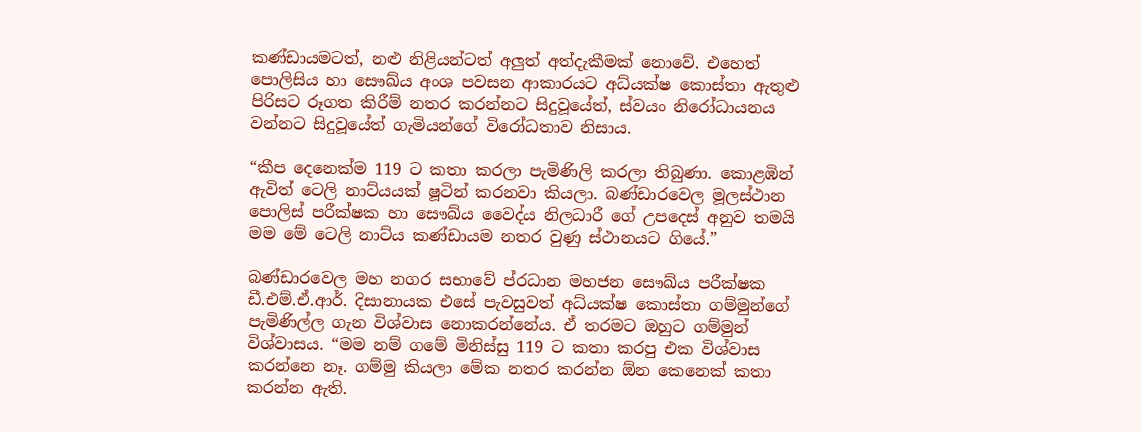කණ්ඩායමටත්, නළු නිළියන්ටත් අලුත් අත්දැකීමක් නොවේ. එහෙත් පොලිසිය හා සෞඛ්ය අංශ පවසන ආකාරයට අධ්යක්ෂ කොස්තා ඇතුළු පිරිසට රූගත කිරීම් නතර කරන්නට සිදුවූයේත්, ස්වයං නිරෝධායනය වන්නට සිදුවූයේත් ගැමියන්ගේ විරෝධතාව නිසාය.

“කීප දෙනෙක්ම 119 ට කතා කරලා පැමිණිලි කරලා තිබුණා. කොළඹින් ඇවිත් ටෙලි නාට්යයක් ෂූටින් කරනවා කියලා. බණ්ඩාරවෙල මූලස්ථාන පොලිස් පරීක්ෂක හා සෞඛ්ය වෛද්ය නිලධාරී ගේ උපදෙස් අනුව තමයි මම මේ ටෙලි නාට්ය කණ්ඩායම නතර වුණු ස්ථානයට ගියේ.”

බණ්ඩාරවෙල මහ නගර සභාවේ ප්රධාන මහජන සෞඛ්ය පරීක්ෂක ඩී.එම්.ඒ.ආර්. දිසානායක එසේ පැවසුවත් අධ්යක්ෂ කොස්තා ගම්මුන්ගේ පැමිණිල්ල ගැන විශ්වාස නොකරන්නේය. ඒ තරමට ඔහුට ගම්මුන් විශ්වාසය. “මම නම් ගමේ මිනිස්සු 119 ට කතා කරපු එක විශ්වාස කරන්නෙ නෑ. ගම්මු කියලා මේක නතර කරන්න ඕන කෙනෙක් කතා කරන්න ඇති.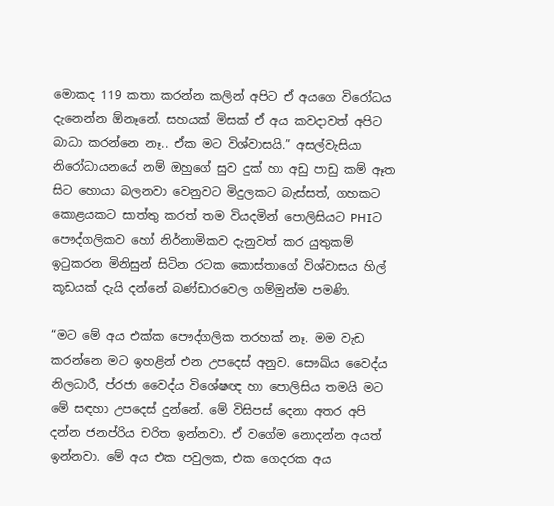මොකද 119 කතා කරන්න කලින් අපිට ඒ අයගෙ විරෝධය දැනෙන්න ඕනෑනේ. සහයක් මිසක් ඒ අය කවදාවත් අපිට බාධා කරන්නෙ නෑ.. ඒක මට විශ්වාසයි.” අසල්වැසියා නිරෝධායනයේ නම් ඔහුගේ සුව දුක් හා අඩු පාඩු කම් ඈත සිට හොයා බලනවා වෙනුවට මිදුලකට බැස්සත්, ගහකට කොළයකට සාත්තු කරත් තම වියදමින් පොලිසියට PHIට පෞද්ගලිකව හෝ නිර්නාමිකව දැනුවත් කර යුතුකම් ඉටුකරන මිනිසුන් සිටින රටක කොස්තාගේ විශ්වාසය හිල් කූඩයක් දැයි දන්නේ බණ්ඩාරවෙල ගම්මුන්ම පමණි.

“මට මේ අය එක්ක පෞද්ගලික තරහක් නෑ. මම වැඩ කරන්නෙ මට ඉහළින් එන උපදෙස් අනුව. සෞඛ්ය වෛද්ය නිලධාරී, ප්රජා වෛද්ය විශේෂඥ හා පොලිසිය තමයි මට මේ සඳහා උපදෙස් දුන්නේ. මේ විසිපස් දෙනා අතර අපි දන්න ජනප්රිය චරිත ඉන්නවා. ඒ වගේම නොදන්න අයත් ඉන්නවා. මේ අය එක පවුලක, එක ගෙදරක අය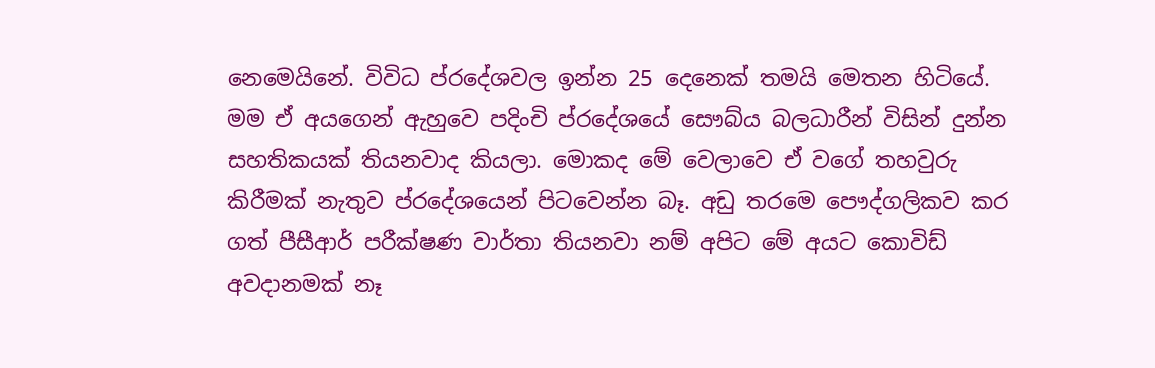නෙමෙයිනේ. විවිධ ප්රදේශවල ඉන්න 25 දෙනෙක් තමයි මෙතන හිටියේ. මම ඒ අයගෙන් ඇහුවෙ පදිංචි ප්රදේශයේ සෞබ්ය බලධාරීන් විසින් දුන්න සහතිකයක් තියනවාද කියලා. මොකද මේ වෙලාවෙ ඒ වගේ තහවුරු කිරීමක් නැතුව ප්රදේශයෙන් පිටවෙන්න බෑ. අඩු තරමෙ පෞද්ගලිකව කර ගත් පීසීආර් පරීක්ෂණ වාර්තා තියනවා නම් අපිට මේ අයට කොවිඩ් අවදානමක් නෑ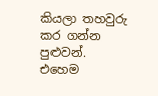කියලා තහවුරු කර ගන්න පුළුවන්. එහෙම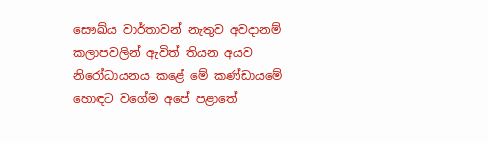සෞඛ්ය වාර්තාවන් නැතුව අවදානම් කලාපවලින් ඇවිත් තියන අයව නිරෝධායනය කළේ මේ කණ්ඩායමේ හොඳට වගේම අපේ පළාතේ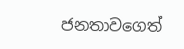ජනතාවගෙත්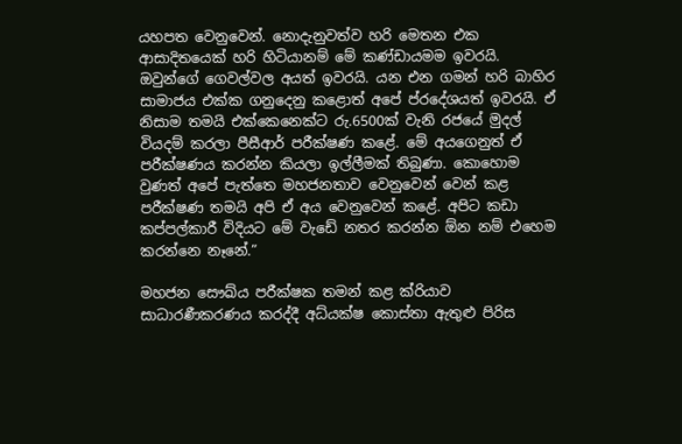යහපත වෙනුවෙන්. නොදැනුවත්ව හරි මෙතන එක ආසාදිතයෙක් හරි හිටියානම් මේ කණ්ඩායමම ඉවරයි. ඔවුන්ගේ ගෙවල්වල අයත් ඉවරයි. යන එන ගමන් හරි බාහිර සාමාජය එක්ක ගනුදෙනු කළොත් අපේ ප්රදේශයත් ඉවරයි. ඒ නිසාම තමයි එක්කෙනෙක්ට රු.6500ක් වැනි රජයේ මුදල් වියදම් කරලා පීසීආර් පරීක්ෂණ කළේ. මේ අයගෙනුත් ඒ පරීක්ෂණය කරන්න කියලා ඉල්ලීමක් තිබුණා. කොහොම වුණත් අපේ පැත්තෙ මහජනතාව වෙනුවෙන් වෙන් කළ පරීක්ෂණ තමයි අපි ඒ අය වෙනුවෙන් කළේ. අපිට කඩා කප්පල්කාරී විදියට මේ වැඩේ නතර කරන්න ඕන නම් එහෙම කරන්නෙ නෑනේ.”

මහජන සෞඛ්ය පරීක්ෂක තමන් කළ ක්රියාව සාධාරණීකරණය කරද්දී අධ්යක්ෂ කොස්තා ඇතුළු පිරිස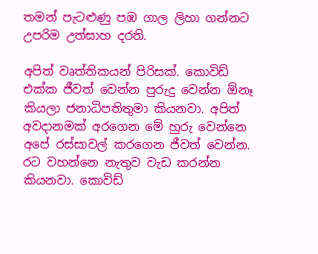තමන් පැටළුණු පඹ ගාල ලිහා ගන්නට උපරිම උත්සාහ දරති.

අපිත් වෘත්තිකයන් පිරිසක්. කොවිඩ් එක්ක ජීවත් වෙන්න පුරුදු වෙන්න ඕනෑ කියලා ජනාධිපතිතුමා කියනවා. අපිත් අවදානමක් අරගෙන මේ හුරු වෙන්නෙ අපේ රස්සාවල් කරගෙන ජීවත් වෙන්න. රට වහන්නෙ නැතුව වැඩ කරන්න කියනවා. කොවිඩ්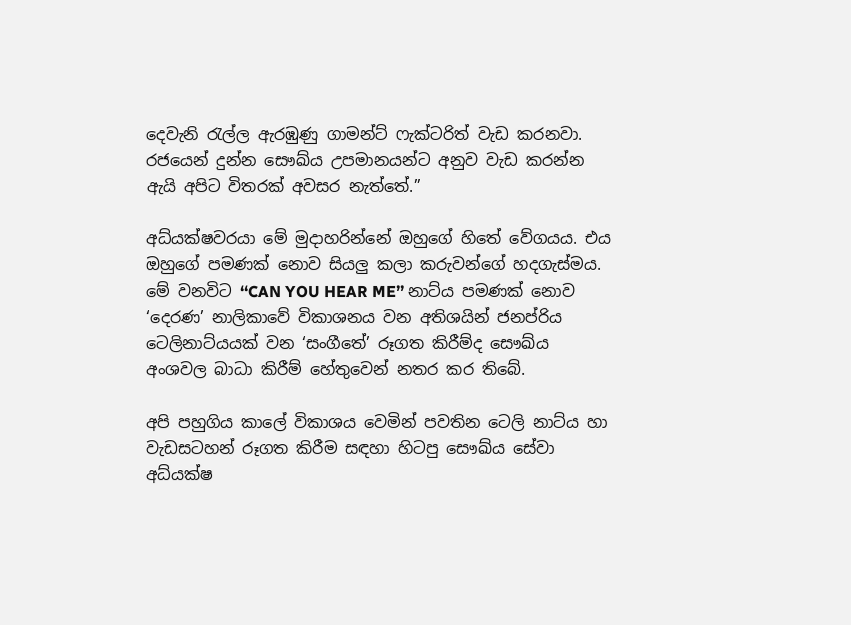දෙවැනි රැල්ල ඇරඹුණු ගාමන්ට් ෆැක්ටරිත් වැඩ කරනවා. රජයෙන් දුන්න සෞඛ්ය උපමානයන්ට අනුව වැඩ කරන්න ඇයි අපිට විතරක් අවසර නැත්තේ.”

අධ්යක්ෂවරයා මේ මුදාහරින්නේ ඔහුගේ හිතේ වේගයය. එය ඔහුගේ පමණක් නොව සියලු කලා කරුවන්ගේ හදගැස්මය. මේ වනවිට ‘‘CAN YOU HEAR ME’’ නාට්ය පමණක් නොව ‘දෙරණ’ නාලිකාවේ විකාශනය වන අතිශයින් ජනප්රිය ටෙලිනාට්යයක් වන ‘සංගීතේ’ රූගත කිරීම්ද සෞඛ්ය අංශවල බාධා කිරීම් හේතුවෙන් නතර කර තිබේ.

අපි පහුගිය කාලේ විකාශය වෙමින් පවතින ටෙලි නාට්ය හා වැඩසටහන් රූගත කිරීම සඳහා හිටපු සෞඛ්ය සේවා අධ්යක්ෂ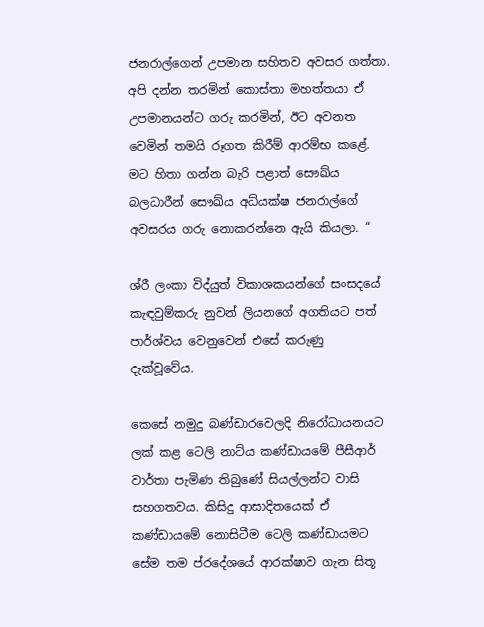ජනරාල්ගෙන් උපමාන සහිතව අවසර ගත්තා. අපි දන්න තරමින් කොස්තා මහත්තයා ඒ උපමානයන්ට ගරු කරමින්, ඊට අවනත වෙමින් තමයි රූගත කිරීම් ආරම්භ කළේ. මට හිතා ගන්න බැරි පළාත් සෞඛ්ය බලධාරීන් සෞඛ්ය අධ්යක්ෂ ජනරාල්ගේ අවසරය ගරු නොකරන්නෙ ඇයි කියලා. “

ශ්රී ලංකා විද්යුත් විකාශකයන්ගේ සංසදයේ කැඳවුම්කරු නුවන් ලියනගේ අගතියට පත් පාර්ශ්වය වෙනුවෙන් එසේ කරුණු දැක්වූවේය.

කෙසේ නමුදු බණ්ඩාරවෙලදි නිරෝධායනයට ලක් කළ ටෙලි නාට්ය කණ්ඩායමේ පීසීආර් වාර්තා පැමිණ තිබුණේ සියල්ලන්ට වාසි සහගතවය. කිසිදු ආසාදිතයෙක් ඒ කණ්ඩායමේ නොසිටීම ටෙලි කණ්ඩායමට සේම තම ප්රදේශයේ ආරක්ෂාව ගැන සිතූ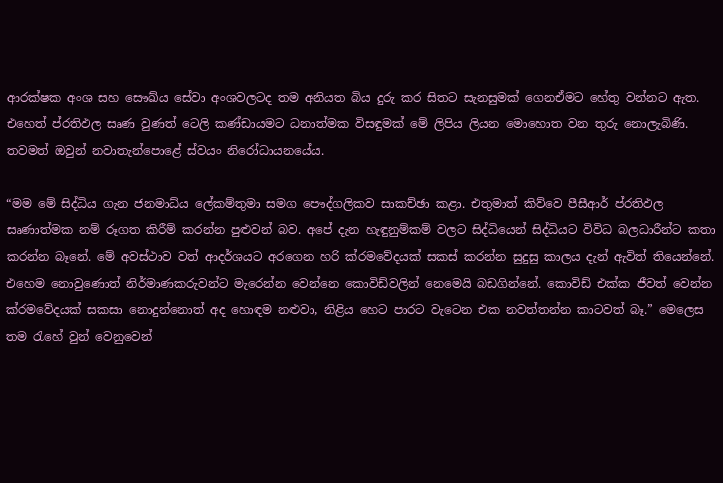ආරක්ෂක අංශ සහ සෞඛ්ය සේවා අංශවලටද තම අනියත බිය දුරු කර සිතට සැනසුමක් ගෙනඒමට හේතු වන්නට ඇත. එහෙත් ප්රතිඵල සෘණ වුණත් ටෙලි කණ්ඩායමට ධනාත්මක විසඳුමක් මේ ලිපිය ලියන මොහොත වන තුරු නොලැබිණි. තවමත් ඔවුන් නවාතැන්පොළේ ස්වයං නිරෝධායනයේය.

“මම මේ සිද්ධිය ගැන ජනමාධ්ය ලේකම්තුමා සමග පෞද්ගලිකව සාකච්ඡා කළා. එතුමාත් කිව්වෙ පීසීආර් ප්රතිඵල සෘණාත්මක නම් රූගත කිරීම් කරන්න පුළුවන් බව. අපේ දැන හැඳුනුම්කම් වලට සිද්ධියෙන් සිද්ධියට විවිධ බලධාරීන්ට කතා කරන්න බෑනේ. මේ අවස්ථාව වත් ආදර්ශයට අරගෙන හරි ක්රමවේදයක් සකස් කරන්න සුදුසු කාලය දැන් ඇවිත් තියෙන්නේ. එහෙම නොවුණොත් නිර්මාණකරුවන්ට මැරෙන්න වෙන්නෙ කොවිඩ්වලින් නෙමෙයි බඩගින්නේ. කොවිඩ් එක්ක ජීවත් වෙන්න ක්රමවේදයක් සකසා නොදුන්නොත් අද හොඳම නළුවා, නිළිය හෙට පාරට වැටෙන එක නවත්තන්න කාටවත් බෑ.” මෙලෙස තම රැහේ වුන් වෙනුවෙන්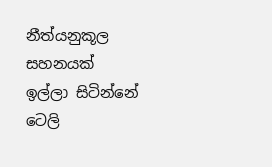නීත්යනුකූල සහනයක් ඉල්ලා සිටින්නේ ටෙලි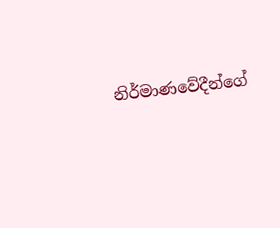නිර්මාණවේදීන්ගේ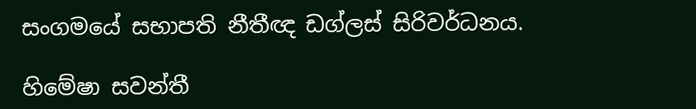සංගමයේ සභාපති නීතීඥ ඩග්ලස් සිරිවර්ධනය.

හිමේෂා සවන්තී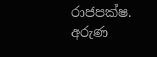රාජපක්ෂ.
අරුණ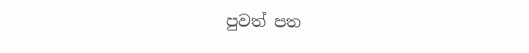පුවත් පත